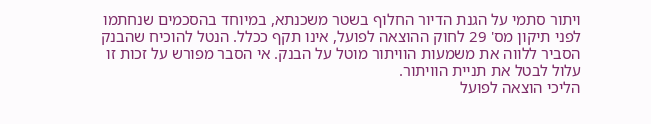ויתור סתמי על הגנת הדיור החלוף בשטר משכנתא, במיוחד בהסכמים שנחתמו לפני תיקון מס' 29 לחוק ההוצאה לפועל, אינו תקף ככלל. הנטל להוכיח שהבנק הסביר ללווה את משמעות הוויתור מוטל על הבנק. אי הסבר מפורש על זכות זו עלול לבטל את תניית הוויתור.
הליכי הוצאה לפועל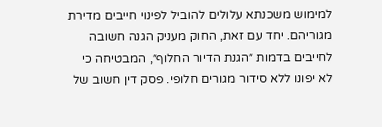למימוש משכנתא עלולים להוביל לפינוי חייבים מדירת מגוריהם. יחד עם זאת, החוק מעניק הגנה חשובה לחייבים בדמות ״הגנת הדיור החלוף״, המבטיחה כי לא יפונו ללא סידור מגורים חלופי. פסק דין חשוב של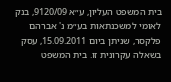בית המשפט העליון, ע״א 9120/09, בנק לאומי למשכנתאות בע״מ נ' אברהם פלקסר, שניתן ביום 15.09.2011, עסק בשאלה עקרונית זו. בית המשפט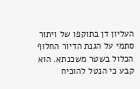העליון דן בתוקפו של ויתור סתמי על הגנת הדיור החלוף הכלול בשטר משכנתא. הוא קבע כי הנטל להוכיח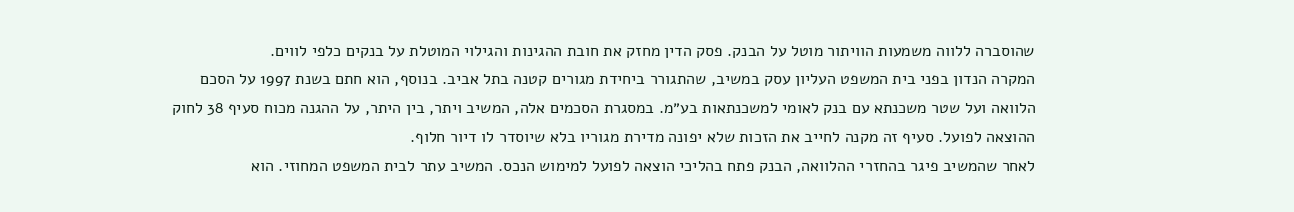שהוסברה ללווה משמעות הוויתור מוטל על הבנק. פסק הדין מחזק את חובת ההגינות והגילוי המוטלת על בנקים כלפי לווים.
המקרה הנדון בפני בית המשפט העליון עסק במשיב, שהתגורר ביחידת מגורים קטנה בתל אביב. בנוסף, הוא חתם בשנת 1997 על הסכם הלוואה ועל שטר משכנתא עם בנק לאומי למשכנתאות בע״מ. במסגרת הסכמים אלה, המשיב ויתר, בין היתר, על ההגנה מכוח סעיף 38 לחוק ההוצאה לפועל. סעיף זה מקנה לחייב את הזכות שלא יפונה מדירת מגוריו בלא שיוסדר לו דיור חלוף.
לאחר שהמשיב פיגר בהחזרי ההלוואה, הבנק פתח בהליכי הוצאה לפועל למימוש הנכס. המשיב עתר לבית המשפט המחוזי. הוא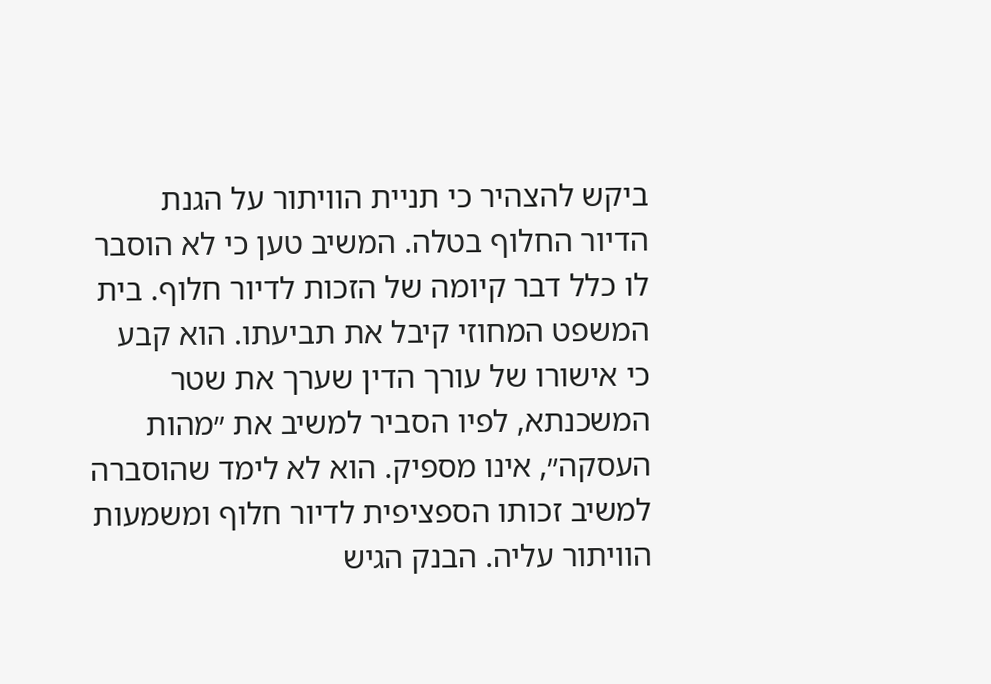ביקש להצהיר כי תניית הוויתור על הגנת הדיור החלוף בטלה. המשיב טען כי לא הוסבר לו כלל דבר קיומה של הזכות לדיור חלוף. בית המשפט המחוזי קיבל את תביעתו. הוא קבע כי אישורו של עורך הדין שערך את שטר המשכנתא, לפיו הסביר למשיב את ״מהות העסקה״, אינו מספיק. הוא לא לימד שהוסברה למשיב זכותו הספציפית לדיור חלוף ומשמעות הוויתור עליה. הבנק הגיש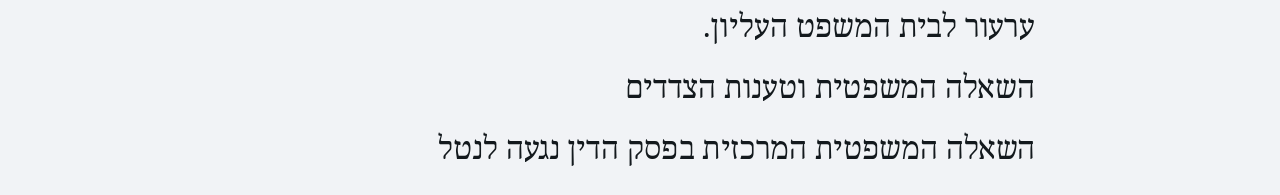ערעור לבית המשפט העליון.
השאלה המשפטית וטענות הצדדים
השאלה המשפטית המרכזית בפסק הדין נגעה לנטל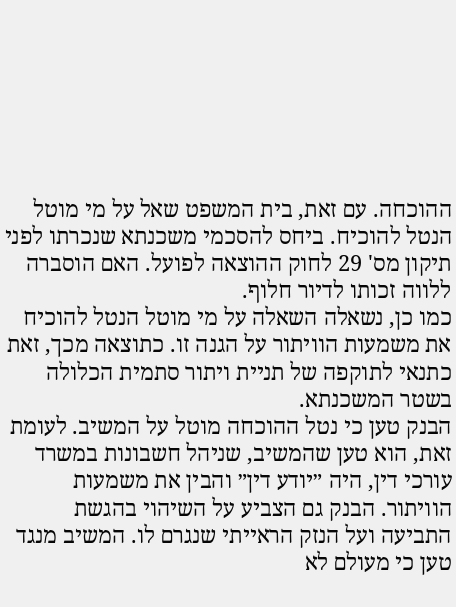ההוכחה. עם זאת, בית המשפט שאל על מי מוטל הנטל להוכיח. ביחס להסכמי משכנתא שנכרתו לפני תיקון מס' 29 לחוק ההוצאה לפועל. האם הוסברה ללווה זכותו לדיור חלוף.
כמו כן, נשאלה השאלה על מי מוטל הנטל להוכיח את משמעות הוויתור על הגנה זו. כתוצאה מכך, זאת כתנאי לתוקפה של תניית ויתור סתמית הכלולה בשטר המשכנתא.
הבנק טען כי נטל ההוכחה מוטל על המשיב. לעומת זאת, הוא טען שהמשיב, שניהל חשבונות במשרד עורכי דין, היה ״יודע דין״ והבין את משמעות הוויתור. הבנק גם הצביע על השיהוי בהגשת התביעה ועל הנזק הראייתי שנגרם לו. המשיב מנגד טען כי מעולם לא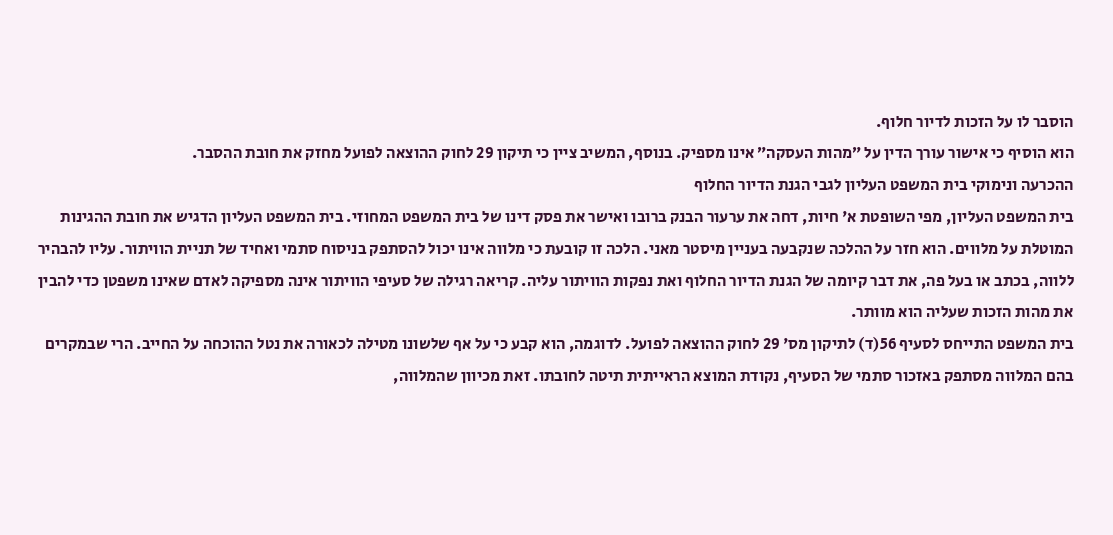הוסבר לו על הזכות לדיור חלוף.
הוא הוסיף כי אישור עורך הדין על ״מהות העסקה״ אינו מספיק. בנוסף, המשיב ציין כי תיקון 29 לחוק ההוצאה לפועל מחזק את חובת ההסבר.
ההכרעה ונימוקי בית המשפט העליון לגבי הגנת הדיור החלוף
בית המשפט העליון, מפי השופטת א' חיות, דחה את ערעור הבנק ברובו ואישר את פסק דינו של בית המשפט המחוזי. בית המשפט העליון הדגיש את חובת ההגינות המוטלת על מלווים. הוא חזר על ההלכה שנקבעה בעניין מיסטר מאני. הלכה זו קובעת כי מלווה אינו יכול להסתפק בניסוח סתמי ואחיד של תניית הוויתור. עליו להבהיר ללווה, בכתב או בעל פה, את דבר קיומה של הגנת הדיור החלוף ואת נפקות הוויתור עליה. קריאה רגילה של סעיפי הוויתור אינה מספיקה לאדם שאינו משפטן כדי להבין את מהות הזכות שעליה הוא מוותר.
בית המשפט התייחס לסעיף 56(ד) לתיקון מס' 29 לחוק ההוצאה לפועל. לדוגמה, הוא קבע כי על אף שלשונו מטילה לכאורה את נטל ההוכחה על החייב. הרי שבמקרים בהם המלווה מסתפק באזכור סתמי של הסעיף, נקודת המוצא הראייתית תיטה לחובתו. זאת מכיוון שהמלווה,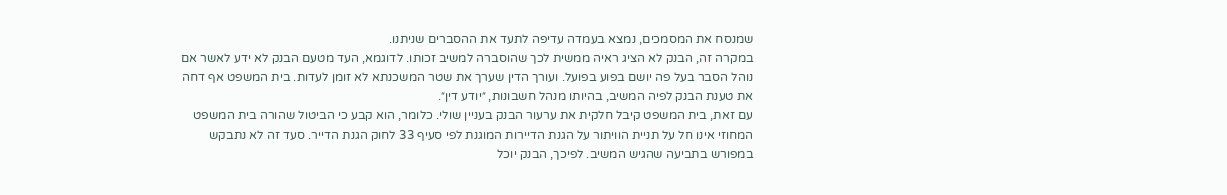שמנסח את המסמכים, נמצא בעמדה עדיפה לתעד את ההסברים שניתנו.
במקרה זה, הבנק לא הציג ראיה ממשית לכך שהוסברה למשיב זכותו. לדוגמא, העד מטעם הבנק לא ידע לאשר אם נוהל הסבר בעל פה יושם בפוע בפועל. ועורך הדין שערך את שטר המשכנתא לא זומן לעדות. בית המשפט אף דחה את טענת הבנק לפיה המשיב, בהיותו מנהל חשבונות, ״יודע דין״.
עם זאת, בית המשפט קיבל חלקית את ערעור הבנק בעניין שולי. כלומר, הוא קבע כי הביטול שהורה בית המשפט המחוזי אינו חל על תניית הוויתור על הגנת הדיירות המוגנת לפי סעיף 33 לחוק הגנת הדייר. סעד זה לא נתבקש במפורש בתביעה שהגיש המשיב. לפיכך, הבנק יוכל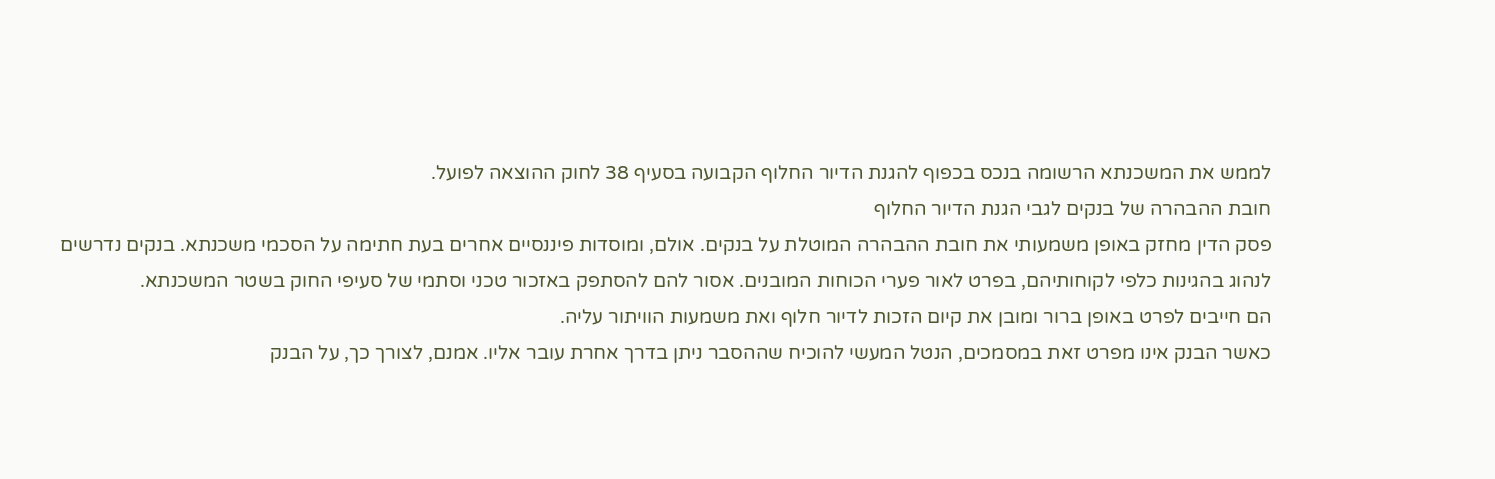לממש את המשכנתא הרשומה בנכס בכפוף להגנת הדיור החלוף הקבועה בסעיף 38 לחוק ההוצאה לפועל.
חובת ההבהרה של בנקים לגבי הגנת הדיור החלוף
פסק הדין מחזק באופן משמעותי את חובת ההבהרה המוטלת על בנקים. אולם, ומוסדות פיננסיים אחרים בעת חתימה על הסכמי משכנתא. בנקים נדרשים לנהוג בהגינות כלפי לקוחותיהם, בפרט לאור פערי הכוחות המובנים. אסור להם להסתפק באזכור טכני וסתמי של סעיפי החוק בשטר המשכנתא.
הם חייבים לפרט באופן ברור ומובן את קיום הזכות לדיור חלוף ואת משמעות הוויתור עליה.
כאשר הבנק אינו מפרט זאת במסמכים, הנטל המעשי להוכיח שההסבר ניתן בדרך אחרת עובר אליו. אמנם, לצורך כך, על הבנק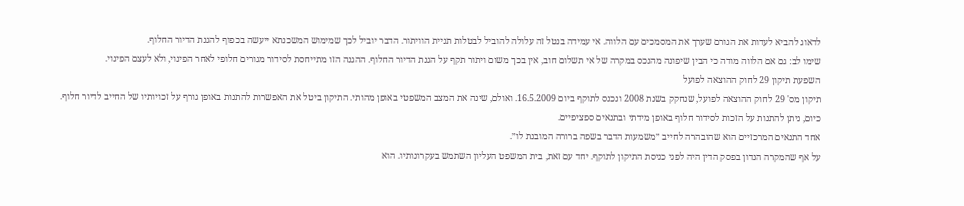לדאוג להביא לעדות את הגורם שערך את המסמכים עם הלווה. אי עמידה בנטל זה עלולה להוביל לבטלות תניית הוויתור. הדבר יוביל לכך שמימוש המשכנתא ייעשה בכפוף להגנת הדיור החלוף.
שימו לב: גם אם הלווה מודה כי הבין שיפונה מהנכס במקרה של אי תשלום חוב, אין בכך משום ויתור תקף על הגנת הדיור החלוף. ההגנה הזו מתייחסת לסידור מגורים חלופי לאחר הפינוי, ולא לעצם הפינוי.
השפעת תיקון 29 לחוק ההוצאה לפועל
תיקון מס' 29 לחוק ההוצאה לפועל, שנחקק בשנת 2008 ונכנס לתוקף ביום 16.5.2009. ואולם, שינה את המצב המשפטי באופן מהותי. התיקון ביטל את האפשרות להתנות באופן גורף על זכויותיו של החייב לדיור חלוף. כיום, ניתן להתנות על הזכות לסידור חלוף באופן מידתי ובתנאים ספציפיים.
אחד התנאים המרכזיים הוא שהובהרה לחייב ״משמעות הדבר בשפה ברורה המובנת לו״.
על אף שהמקרה הנדון בפסק הדין היה לפני כניסת התיקון לתוקף. יחד עם זאת, בית המשפט העליון השתמש בעקרונותיו. הוא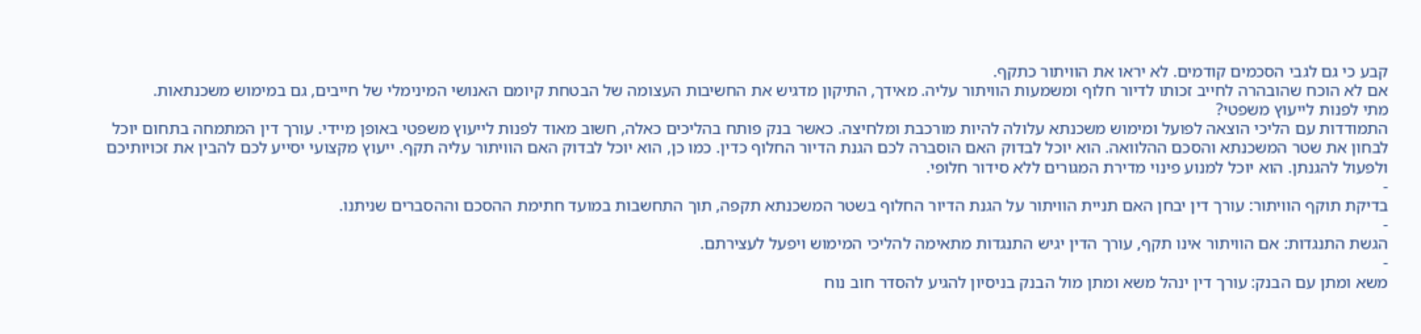קבע כי גם לגבי הסכמים קודמים. לא יראו את הוויתור כתקף.
אם לא הוכח שהובהרה לחייב זכותו לדיור חלוף ומשמעות הוויתור עליה. מאידך, התיקון מדגיש את החשיבות העצומה של הבטחת קיומם האנושי המינימלי של חייבים, גם במימוש משכנתאות.
מתי לפנות לייעוץ משפטי?
התמודדות עם הליכי הוצאה לפועל ומימוש משכנתא עלולה להיות מורכבת ומלחיצה. כאשר בנק פותח בהליכים כאלה, חשוב מאוד לפנות לייעוץ משפטי באופן מיידי. עורך דין המתמחה בתחום יוכל לבחון את שטר המשכנתא והסכם ההלוואה. הוא יוכל לבדוק האם הוסברה לכם הגנת הדיור החלוף כדין. כמו כן, הוא יוכל לבדוק האם הוויתור עליה תקף. ייעוץ מקצועי יסייע לכם להבין את זכויותיכם ולפעול להגנתן. הוא יוכל למנוע פינוי מדירת המגורים ללא סידור חלופי.
-
בדיקת תוקף הוויתור: עורך דין יבחן האם תניית הוויתור על הגנת הדיור החלוף בשטר המשכנתא תקפה, תוך התחשבות במועד חתימת ההסכם וההסברים שניתנו.
-
הגשת התנגדות: אם הוויתור אינו תקף, עורך הדין יגיש התנגדות מתאימה להליכי המימוש ויפעל לעצירתם.
-
משא ומתן עם הבנק: עורך דין ינהל משא ומתן מול הבנק בניסיון להגיע להסדר חוב נוח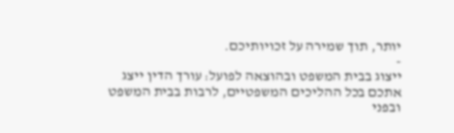יותר, תוך שמירה על זכויותיכם.
-
ייצוג בבית המשפט ובהוצאה לפועל: עורך הדין ייצג אתכם בכל ההליכים המשפטיים, לרבות בבית המשפט ובפני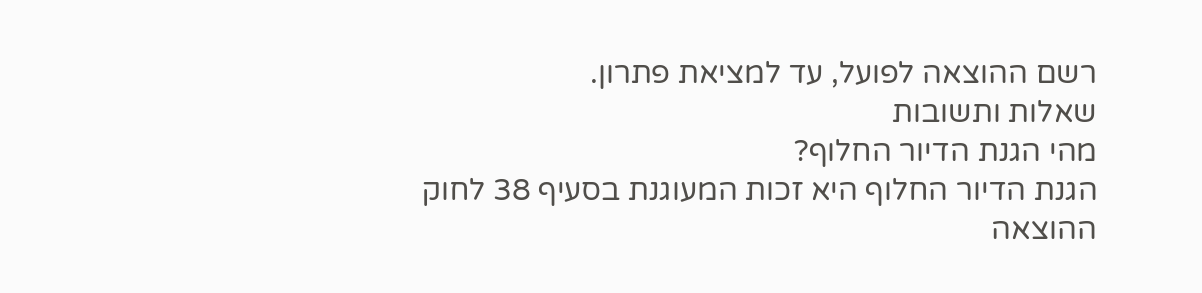רשם ההוצאה לפועל, עד למציאת פתרון.
שאלות ותשובות
מהי הגנת הדיור החלוף?
הגנת הדיור החלוף היא זכות המעוגנת בסעיף 38 לחוק ההוצאה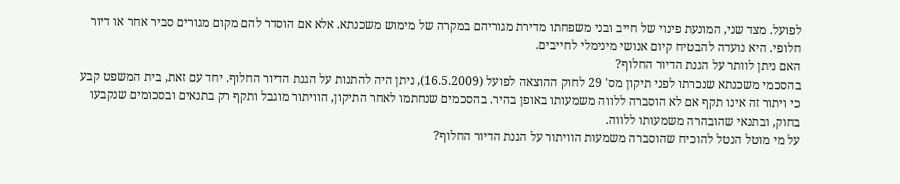לפועל. מצד שני, המונעת פינוי של חייב ובני משפחתו מדירת מגוריהם במקרה של מימוש משכנתא. אלא אם הוסדר להם מקום מגורים סביר אחר או דיור חלופי. היא נועדה להבטיח קיום אנושי מינימלי לחייבים.
האם ניתן לוותר על הגנת הדיור החלוף?
בהסכמי משכנתא שנכרתו לפני תיקון מס' 29 לחוק ההוצאה לפועל (16.5.2009), ניתן היה להתנות על הגנת הדיור החלוף. יחד עם זאת, בית המשפט קבע כי ויתור זה אינו תקף אם לא הוסברה ללווה משמעותו באופן בהיר. בהסכמים שנחתמו לאחר התיקון, הוויתור מוגבל ותקף רק בתנאים ובסכומים שנקבעו בחוק, ובתנאי שהובהרה משמעותו ללווה.
על מי מוטל הנטל להוכיח שהוסברה משמעות הוויתור על הגנת הדיור החלוף?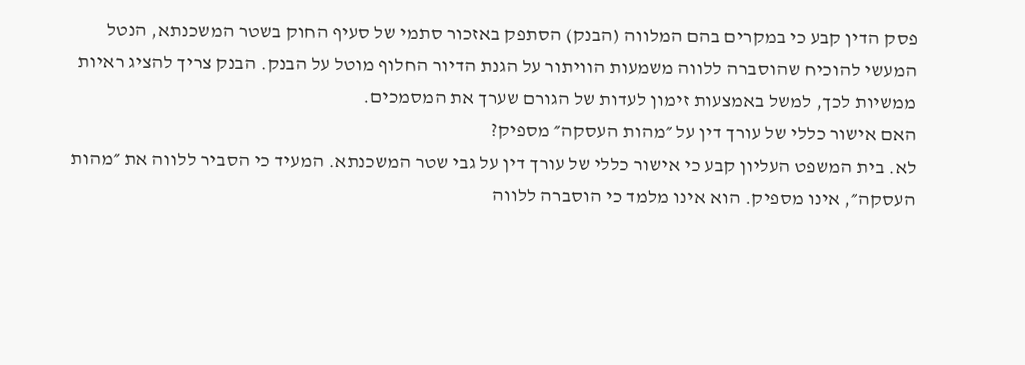פסק הדין קבע כי במקרים בהם המלווה (הבנק) הסתפק באזכור סתמי של סעיף החוק בשטר המשכנתא, הנטל המעשי להוכיח שהוסברה ללווה משמעות הוויתור על הגנת הדיור החלוף מוטל על הבנק. הבנק צריך להציג ראיות ממשיות לכך, למשל באמצעות זימון לעדות של הגורם שערך את המסמכים.
האם אישור כללי של עורך דין על ״מהות העסקה״ מספיק?
לא. בית המשפט העליון קבע כי אישור כללי של עורך דין על גבי שטר המשכנתא. המעיד כי הסביר ללווה את ״מהות העסקה״, אינו מספיק. הוא אינו מלמד כי הוסברה ללווה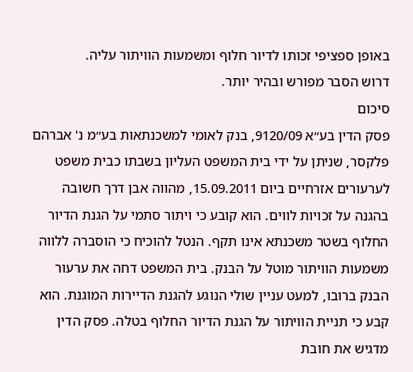באופן ספציפי זכותו לדיור חלוף ומשמעות הוויתור עליה.
דרוש הסבר מפורש ובהיר יותר.
סיכום
פסק הדין בע״א 9120/09, בנק לאומי למשכנתאות בע״מ נ' אברהם פלקסר, שניתן על ידי בית המשפט העליון בשבתו כבית משפט לערעורים אזרחיים ביום 15.09.2011, מהווה אבן דרך חשובה בהגנה על זכויות לווים. הוא קובע כי ויתור סתמי על הגנת הדיור החלוף בשטר משכנתא אינו תקף. הנטל להוכיח כי הוסברה ללווה משמעות הוויתור מוטל על הבנק. בית המשפט דחה את ערעור הבנק ברובו, למעט עניין שולי הנוגע להגנת הדיירות המוגנת. הוא קבע כי תניית הוויתור על הגנת הדיור החלוף בטלה. פסק הדין מדגיש את חובת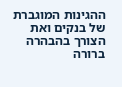ההגינות המוגברת של בנקים ואת הצורך בהבהרה ברורה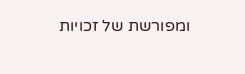ומפורשת של זכויות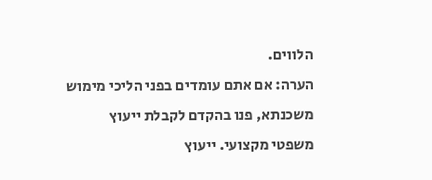הלווים.
הערה: אם אתם עומדים בפני הליכי מימוש משכנתא, פנו בהקדם לקבלת ייעוץ משפטי מקצועי. ייעוץ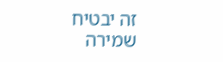זה יבטיח שמירה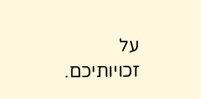על זכויותיכם.